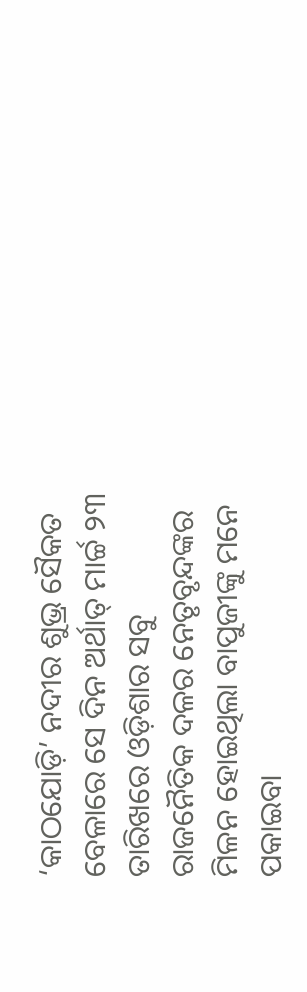‘କାଠଯୋଡ଼ି’ ନଦୀର ଶୁଭ୍ର ସୈକତ ବେଳାରେ ସେ ଦିନ ଅର୍ଥାତ୍ ମାର୍ଚ୍ଚ ୨୩ ତାରିଖରେ ଓଡ଼ିଶାର ସବୁ ରାଜନୈତିକ ଦଳର ନେତୃବୃନ୍ଦଙ୍କର ମିଳନ ହୋଇଥିଲା ବାପୁଜୀଙ୍କୁ ମନେ ପକାଇବା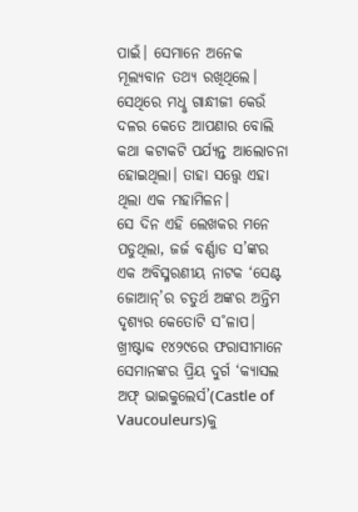ପାଇଁ। ସେମାନେ ଅନେକ ମୂଲ୍ୟବାନ ତଥ୍ୟ ରଖିଥିଲେ। ସେଥିରେ ମଧୢ ଗାନ୍ଧୀଜୀ କେଉଁ ଦଳର କେତେ ଆପଣାର ବୋଲି କଥା କଟାକଟି ପର୍ଯ୍ୟନ୍ତ ଆଲୋଚନା ହୋଇଥିଲା। ତାହା ସତ୍ତ୍ବେ ଏହା ଥିଲା ଏକ ମହାମିଳନ।
ସେ ଦିନ ଏହି ଲେଖକର ମନେ ପଡୁଥିଲା, ଜର୍ଜ ବର୍ଣ୍ଣାଡ ସ’ଙ୍କର ଏକ ଅବିସ୍ମରଣୀୟ ନାଟକ ‘ସେଣ୍ଟ ଜୋଆନ୍’ର ଚତୁର୍ଥ ଅଙ୍କର ଅନ୍ତିମ ଦୃଶ୍ୟର କେତୋଟି ସ˚ଳାପ। ଖ୍ରୀଷ୍ଟାବ୍ଦ ୧୪୨୯ରେ ଫରାସୀମାନେ ସେମାନଙ୍କର ପ୍ରିୟ ଦୁର୍ଗ ‘କ୍ୟାସଲ ଅଫ୍ ଭାଇକୁଲେର୍ସ’(Castle of Vaucouleurs)କୁ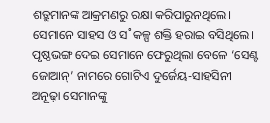ଶତ୍ରୁମାନଙ୍କ ଆକ୍ରମଣରୁ ରକ୍ଷା କରିପାରୁନଥିଲେ। ସେମାନେ ସାହସ ଓ ସ˚କଳ୍ପ ଶକ୍ତି ହରାଇ ବସିଥିଲେ। ପୃଷ୍ଠଭଙ୍ଗ ଦେଇ ସେମାନେ ଫେରୁଥିଲା ବେଳେ ‘ସେଣ୍ଟ ଜୋଆନ୍’ ନାମରେ ଗୋଟିଏ ଦୁର୍ଜେୟ-ସାହସିନୀ ଅନୂଢ଼ା ସେମାନଙ୍କୁ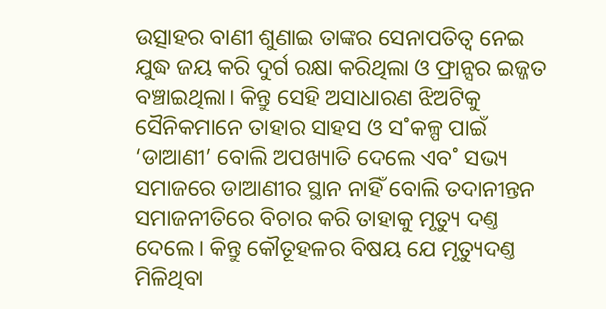ଉତ୍ସାହର ବାଣୀ ଶୁଣାଇ ତାଙ୍କର ସେନାପତିତ୍ବ ନେଇ ଯୁଦ୍ଧ ଜୟ କରି ଦୁର୍ଗ ରକ୍ଷା କରିଥିଲା ଓ ଫ୍ରାନ୍ସର ଇଜ୍ଜତ ବଞ୍ଚାଇଥିଲା। କିନ୍ତୁ ସେହି ଅସାଧାରଣ ଝିଅଟିକୁ ସୈନିକମାନେ ତାହାର ସାହସ ଓ ସ˚କଳ୍ପ ପାଇଁ ‘ଡାଆଣୀ’ ବୋଲି ଅପଖ୍ୟାତି ଦେଲେ ଏବ˚ ସଭ୍ୟ ସମାଜରେ ଡାଆଣୀର ସ୍ଥାନ ନାହିଁ ବୋଲି ତଦାନୀନ୍ତନ ସମାଜନୀତିରେ ବିଚାର କରି ତାହାକୁ ମୃତ୍ୟୁ ଦଣ୍ତ ଦେଲେ। କିନ୍ତୁ କୌତୂହଳର ବିଷୟ ଯେ ମୃତ୍ୟୁଦଣ୍ତ ମିଳିଥିବା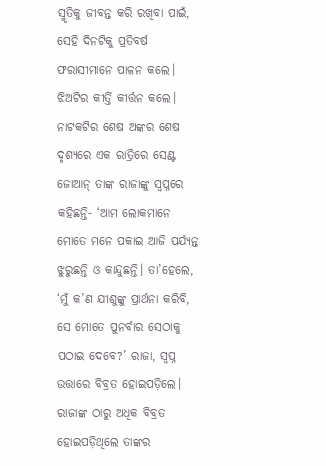ସ୍ମୃତିକୁ ଜୀବନ୍ତ କରି ରଖିବା ପାଇଁ, ସେହି ଦିନଟିକୁ ପ୍ରତିବର୍ଷ ଫରାସୀମାନେ ପାଳନ କଲେ। ଝିଅଟିର କୀର୍ତ୍ତି କୀର୍ତ୍ତନ କଲେ। ନାଟକଟିର ଶେଷ ଅଙ୍କର ଶେଷ ଦୃଶ୍ୟରେ ଏକ ରାତ୍ରିରେ ସେଣ୍ଟ ଜୋଆନ୍ ତାଙ୍କ ରାଜାଙ୍କୁ ସ୍ବପ୍ନରେ କହିଛନ୍ତି- ‘ଆମ ଲୋକମାନେ ମୋତେ ମନେ ପକାଇ ଆଜି ପର୍ଯ୍ୟନ୍ତ ଝୁରୁଛନ୍ତି ଓ କାନ୍ଦୁଛନ୍ତି। ତା’ହେଲେ, ‘ମୁଁ କ’ଣ ଯୀଶୁଙ୍କୁ ପ୍ରାର୍ଥନା କରିବି, ସେ ମୋତେ ପୁନର୍ବାର ସେଠାକୁ ପଠାଇ ଦେବେ?’ ରାଜା, ସ୍ବପ୍ନ ଉତ୍ତାରେ ବିବ୍ରତ ହୋଇପଡ଼ିଲେ। ରାଜାଙ୍କ ଠାରୁ ଅଧିକ ବିବ୍ରତ ହୋଇପଡ଼ିଥିଲେ ତାଙ୍କର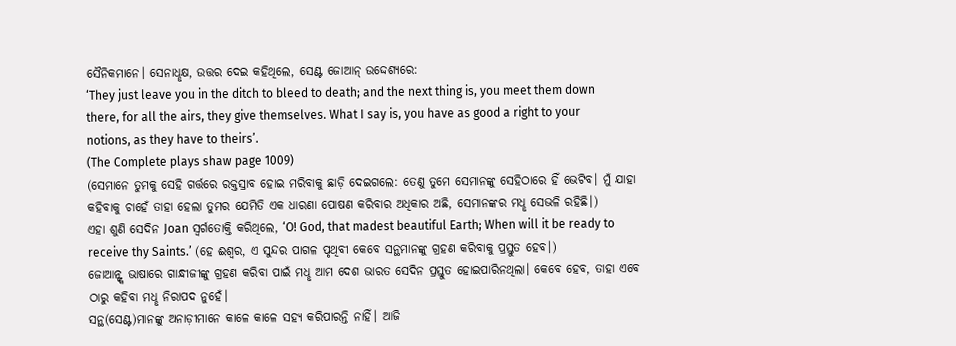ସୈନିକମାନେ। ସେନାଧୢକ୍ଷ, ଉତ୍ତର ଦେଇ କହିଥିଲେ, ସେଣ୍ଟ ଜୋଆନ୍ ଉଦ୍ଦେଶ୍ୟରେ:
‘They just leave you in the ditch to bleed to death; and the next thing is, you meet them down there, for all the airs, they give themselves. What I say is, you have as good a right to your notions, as they have to theirs’.
(The Complete plays shaw page 1009)
(ସେମାନେ ତୁମକୁ ସେହି ଗର୍ତ୍ତରେ ରକ୍ତସ୍ରାବ ହୋଇ ମରିବାକୁ ଛାଡ଼ି ଦେଇଗଲେ: ତେଣୁ ତୁମେ ସେମାନଙ୍କୁ ସେହିଠାରେ ହିଁ ଭେଟିବ। ମୁଁ ଯାହା କହିବାକୁ ଚାହେଁ ତାହା ହେଲା ତୁମର ଯେମିତି ଏକ ଧାରଣା ପୋଷଣ କରିବାର ଅଧିକାର ଅଛି, ସେମାନଙ୍କର ମଧୢ ସେଭଳି ରହିଛି।)
ଏହା ଶୁଣି ସେଦିନ Joan ସ୍ବର୍ଗତୋକ୍ତି କରିଥିଲେ, ‘O! God, that madest beautiful Earth; When will it be ready to receive thy Saints.’ (ହେ ଈଶ୍ବର, ଏ ସୁନ୍ଦର ପାଗଳ ପୃଥିବୀ କେବେ ସନ୍ଥମାନଙ୍କୁ ଗ୍ରହଣ କରିବାକୁ ପ୍ରସ୍ତୁତ ହେବ।)
ଜୋଆନ୍ଙ୍କ ଭାଷାରେ ଗାନ୍ଧୀଜୀଙ୍କୁ ଗ୍ରହଣ କରିବା ପାଇଁ ମଧୢ ଆମ ଦେଶ ଭାରତ ସେଦିନ ପ୍ରସ୍ତୁତ ହୋଇପାରିନଥିଲା। କେବେ ହେବ, ତାହା ଏବେ ଠାରୁ କହିବା ମଧୢ ନିରାପଦ ନୁହେଁ।
ସନ୍ଥ(ସେଣ୍ଟ)ମାନଙ୍କୁ ଅନାଡ଼ୀମାନେ କାଳେ କାଳେ ସହ୍ୟ କରିପାରନ୍ତି ନାହିଁ। ଆଜି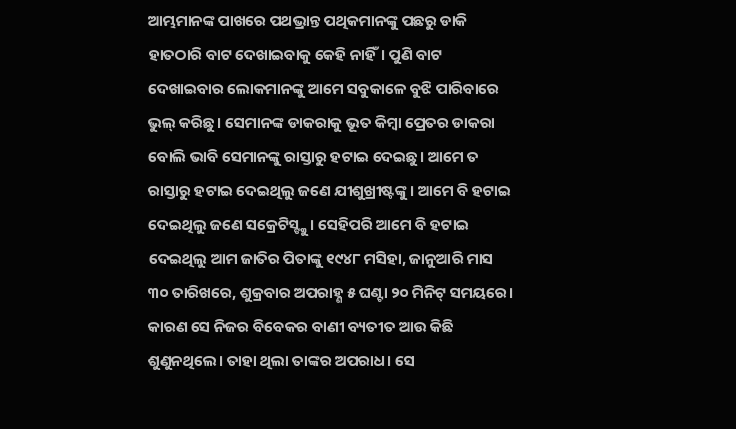ଆମ୍ଭମାନଙ୍କ ପାଖରେ ପଥଭ୍ରାନ୍ତ ପଥିକମାନଙ୍କୁ ପଛରୁ ଡାକି ହାତଠାରି ବାଟ ଦେଖାଇବାକୁ କେହି ନାହିଁ। ପୁଣି ବାଟ ଦେଖାଇବାର ଲୋକମାନଙ୍କୁ ଆମେ ସବୁକାଳେ ବୁଝି ପାରିବାରେ ଭୁଲ୍ କରିଛୁ। ସେମାନଙ୍କ ଡାକରାକୁ ଭୂତ କିମ୍ବା ପ୍ରେତର ଡାକରା ବୋଲି ଭାବି ସେମାନଙ୍କୁ ରାସ୍ତାରୁ ହଟାଇ ଦେଇଛୁ। ଆମେ ତ ରାସ୍ତାରୁ ହଟାଇ ଦେଇଥିଲୁ ଜଣେ ଯୀଶୁଖ୍ରୀଷ୍ଟଙ୍କୁ। ଆମେ ବି ହଟାଇ ଦେଇଥିଲୁ ଜଣେ ସକ୍ରେଟିସ୍ଙ୍କୁ। ସେହିପରି ଆମେ ବି ହଟାଇ ଦେଇଥିଲୁ ଆମ ଜାତିର ପିତାଙ୍କୁ ୧୯୪୮ ମସିହା, ଜାନୁଆରି ମାସ ୩୦ ତାରିଖରେ, ଶୁକ୍ରବାର ଅପରାହ୍ଣ ୫ ଘଣ୍ଟା ୨୦ ମିନିଟ୍ ସମୟରେ। କାରଣ ସେ ନିଜର ବିବେକର ବାଣୀ ବ୍ୟତୀତ ଆଉ କିଛି ଶୁଣୁନଥିଲେ। ତାହା ଥିଲା ତାଙ୍କର ଅପରାଧ। ସେ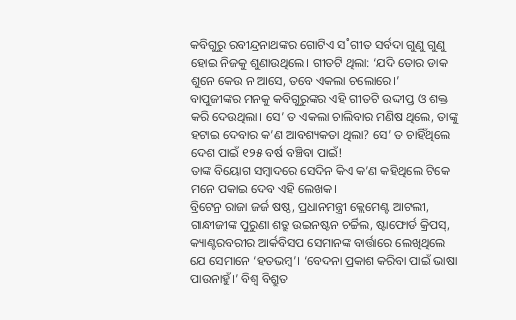କବିଗୁରୁ ରବୀନ୍ଦ୍ରନାଥଙ୍କର ଗୋଟିଏ ସ˚ଗୀତ ସର୍ବଦା ଗୁଣୁ ଗୁଣୁ ହୋଇ ନିଜକୁ ଶୁଣାଉଥିଲେ। ଗୀତଟି ଥିଲା: ‘ଯଦି ତୋର ଡାକ ଶୁନେ କେଉ ନ ଆସେ, ତବେ ଏକଲା ଚଲୋରେ।’
ବାପୁଜୀଙ୍କର ମନକୁ କବିଗୁରୁଙ୍କର ଏହି ଗୀତଟି ଉଦ୍ଦୀପ୍ତ ଓ ଶକ୍ତ କରି ଦେଉଥିଲା। ସେ’ ତ ଏକଲା ଚାଲିବାର ମଣିଷ ଥିଲେ, ତାଙ୍କୁ ହଟାଇ ଦେବାର କ’ଣ ଆବଶ୍ୟକତା ଥିଲା? ସେ’ ତ ଚାହିଁଥିଲେ ଦେଶ ପାଇଁ ୧୨୫ ବର୍ଷ ବଞ୍ଚିବା ପାଇଁ!
ତାଙ୍କ ବିୟୋଗ ସମ୍ବାଦରେ ସେଦିନ କିଏ କ’ଣ କହିଥିଲେ ଟିକେ ମନେ ପକାଇ ଦେବ ଏହି ଲେଖକ।
ବ୍ରିଟେନ୍ର ରାଜା ଜର୍ଜ ଷଷ୍ଠ, ପ୍ରଧାନମନ୍ତ୍ରୀ କ୍ଲେମେଣ୍ଟ ଆଟଲୀ, ଗାନ୍ଧୀଜୀଙ୍କ ପୁରୁଣା ଶତ୍ରୁ ଉଇନଷ୍ଟନ ଚର୍ଚ୍ଚିଲ, ଷ୍ଟାଫୋର୍ଡ କ୍ରିପସ୍, କ୍ୟାଣ୍ଟରବରୀର ଆର୍କବିସପ ସେମାନଙ୍କ ବାର୍ତ୍ତାରେ ଲେଖିଥିଲେ ଯେ ସେମାନେ ‘ହତଭମ୍ବ’। ‘ବେଦନା ପ୍ରକାଶ କରିବା ପାଇଁ ଭାଷା ପାଉନାହୁଁ।’ ବିଶ୍ବ ବିଶ୍ରୁତ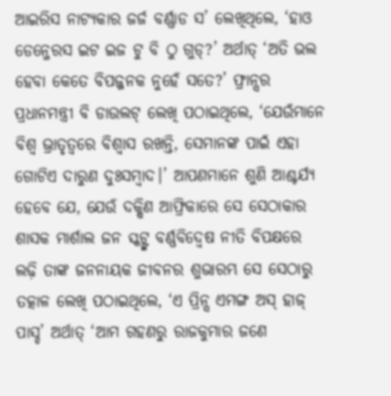ଆଇରିସ ନାଟ୍ୟକାର ଜର୍ଜ ବର୍ଣ୍ଣାଡ ସ’ ଲେଖିଥିଲେ, ‘ହାଓ ଡେନ୍ଜେରସ ଇଟ ଇଜ ଟୁ ବି ଠୁ ଗୁଡ୍?’ ଅର୍ଥାତ୍ ‘ଅତି ଭଲ ହେବା କେତେ ବିପଜ୍ଜନକ ନୁହେଁ ସତେ?’ ଫ୍ରାନ୍ସର ପ୍ରଧାନମନ୍ତ୍ରୀ ବି ଡାଉଲଟ୍ ଲେଖି ପଠାଇଥିଲେ, ‘ଯେଉଁମାନେ ବିଶ୍ବ ଭ୍ରାତୃତ୍ବରେ ବିଶ୍ବାସ ରଖନ୍ତି, ସେମାନଙ୍କ ପାଇଁ ଏହା ଗୋଟିଏ ଦାରୁଣ ଦୁଃସମ୍ବାଦ।’ ଆପଣମାନେ ଶୁଣି ଆଶ୍ଚର୍ଯ୍ୟ ହେବେ ଯେ, ଯେଉଁ ଦକ୍ଷିଣ ଆଫ୍ରିକାରେ ସେ ସେଠାକାର ଶାସକ ମାର୍ଶାଲ ଜନ ସ୍କଟ୍ଙ୍କ ବର୍ଣ୍ଣବିଦ୍ବେଷ ନୀତି ବିପକ୍ଷରେ ଲଢ଼ି ତାଙ୍କ ଜନନାୟକ ଜୀବନର ଶୁଭାରମ୍ଭ ସେ ସେଠାରୁ ତତ୍କାଳ ଲେଖି ପଠାଇଥିଲେ, ‘ଏ ପ୍ରିନ୍ସ ଏମଙ୍ଗ ଅସ୍ ହାଜ୍ ପାସ୍ଡ’ ଅର୍ଥାତ୍ ‘ଆମ ଗହଣରୁ ରାଜକୁମାର ଜଣେ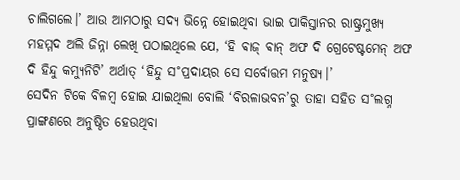ଚାଲିଗଲେ।’ ଆଉ ଆମଠାରୁ ସଦ୍ୟ ଭିନ୍ନେ ହୋଇଥିବା ଭାଇ ପାକିସ୍ତାନର ରାଷ୍ଟ୍ରମୁଖ୍ୟ ମହମ୍ମଦ ଅଲି ଜିନ୍ନା ଲେଖି ପଠାଇଥିଲେ ଯେ, ‘ହି ଵାଜ୍ ଵାନ୍ ଅଫ ଦି ଗ୍ରେଟେଷ୍ଟମେନ୍ ଅଫ ଦି ହିନ୍ଦୁ କମ୍ୟୁନିଟି’ ଅର୍ଥାତ୍ ‘ହିନ୍ଦୁ ସ˚ପ୍ରଦାୟର ସେ ସର୍ବୋତ୍ତମ ମନୁଷ୍ୟ।’
ସେଦିନ ଟିକେ ବିଳମ୍ବ ହୋଇ ଯାଇଥିଲା ବୋଲି ‘ବିରଳାଭବନ’ରୁ ତାହା ସହିତ ସ˚ଲଗ୍ନ ପ୍ରାଙ୍ଗଣରେ ଅନୁଷ୍ଠିତ ହେଉଥିବା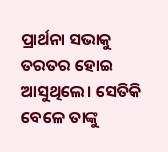ପ୍ରାର୍ଥନା ସଭାକୁ ତରତର ହୋଇ ଆସୁଥିଲେ। ସେତିକି ବେଳେ ତାଙ୍କୁ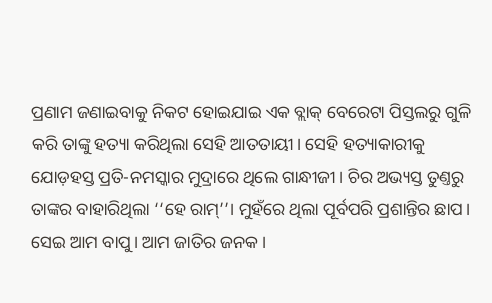ପ୍ରଣାମ ଜଣାଇବାକୁ ନିକଟ ହୋଇଯାଇ ଏକ ବ୍ଲାକ୍ ବେରେଟା ପିସ୍ତଲରୁ ଗୁଳି କରି ତାଙ୍କୁ ହତ୍ୟା କରିଥିଲା ସେହି ଆତତାୟୀ। ସେହି ହତ୍ୟାକାରୀକୁ ଯୋଡ଼ହସ୍ତ ପ୍ରତି-ନମସ୍କାର ମୁଦ୍ରାରେ ଥିଲେ ଗାନ୍ଧୀଜୀ। ଚିର ଅଭ୍ୟସ୍ତ ତୁଣ୍ତରୁ ତାଙ୍କର ବାହାରିଥିଲା ‘‘ହେ ରାମ୍’’। ମୁହଁରେ ଥିଲା ପୂର୍ବପରି ପ୍ରଶାନ୍ତିର ଛାପ। ସେଇ ଆମ ବାପୁ। ଆମ ଜାତିର ଜନକ।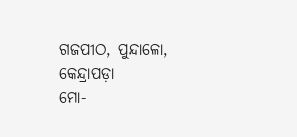ଗଜପୀଠ, ପୁନ୍ଦାଳୋ, କେନ୍ଦ୍ରାପଡ଼ା
ମୋ-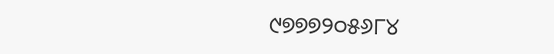୯୭୭୭୨୦୫୬୮୪